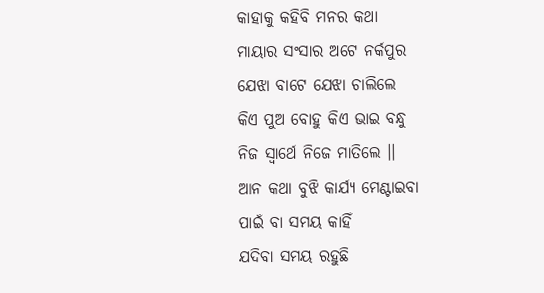କାହାକୁ କହିବି ମନର କଥା
ମାୟାର ସଂସାର ଅଟେ ନର୍କପୁର
ଯେଝା ବାଟେ ଯେଝା ଚାଲିଲେ
କିଏ ପୁଅ ବୋହୁ କିଏ ଭାଇ ବନ୍ଧୁ
ନିଜ ସ୍ଵାର୍ଥେ ନିଜେ ମାତିଲେ ।।
ଆନ କଥା ବୁଝି କାର୍ଯ୍ୟ ମେଣ୍ଟାଇବା
ପାଇଁ ବା ସମୟ କାହିଁ
ଯଦିବା ସମୟ ରହୁଛି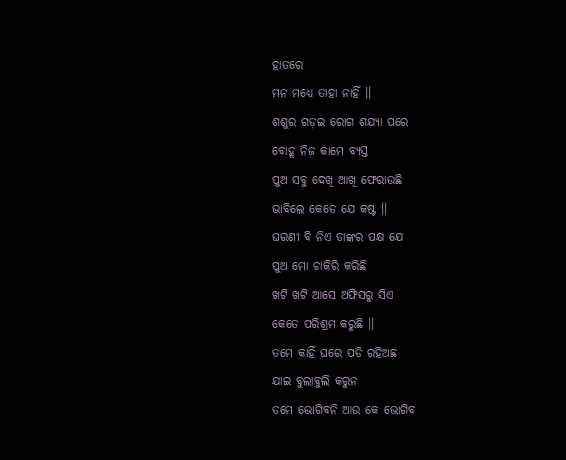ହାତରେ
ମନ ମଧ୍ୟେ ତାହା ନାହିଁ ।।
ଶଶୁର ଗଡ଼ଇ ରୋଗ ଶଯ୍ୟା ପରେ
ବୋହୂ ନିଜ କାମେ ବ୍ୟସ୍ତ
ପୁଅ ସବୁ ଦେଖି ଆଖି ଫେରାଉଛି
ଭାବିଲେ କେତେ ଯେ କଷ୍ଟ ।।
ଘରଣୀ ବି ନିଏ ତାଙ୍କର ପକ୍ଷ ଯେ
ପୁଅ ମୋ ଚାକିରି କରିଛି
ଖଟି ଖଟି ଆସେ ଅଫିସରୁ ସିଏ
କେତେ ପରିଶ୍ରମ କରୁଛି ।।
ତମେ କାହିଁ ଘରେ ପଡି ରହିଅଛ
ଯାଇ ବୁଲାବୁଲି କରୁନ
ତମେ ଭୋଗିବନି ଆଉ କେ ଭୋଗିବ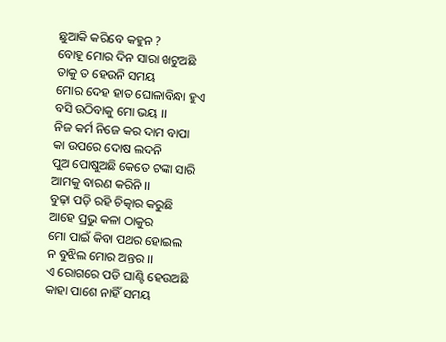ଛୁଆକି କରିବେ କହୁନ ?
ବୋହୂ ମୋର ଦିନ ସାରା ଖଟୁଅଛି
ତାକୁ ତ ହେଉନି ସମୟ
ମୋର ଦେହ ହାତ ଘୋଳାବିନ୍ଧା ହୁଏ
ବସି ଉଠିବାକୁ ମୋ ଭୟ ।।
ନିଜ କର୍ମ ନିଜେ କର ଦାମ ବାପା
କା ଉପରେ ଦୋଷ ଲଦନି
ପୁଅ ପୋଷୁଅଛି କେତେ ଟଙ୍କା ସାରି
ଆମକୁ ବାରଣ କରିନି ।।
ବୁଢ଼ା ପଡ଼ି ରହି ଚିତ୍କାର କରୁଛି
ଆହେ ପ୍ରଭୁ କଳା ଠାକୁର
ମୋ ପାଇଁ କିବା ପଥର ହୋଇଲ
ନ ବୁଝିଲ ମୋର ଅନ୍ତର ।।
ଏ ରୋଗରେ ପଡି ଘାଣ୍ଟି ହେଉଅଛି
କାହା ପାଶେ ନାହିଁ ସମୟ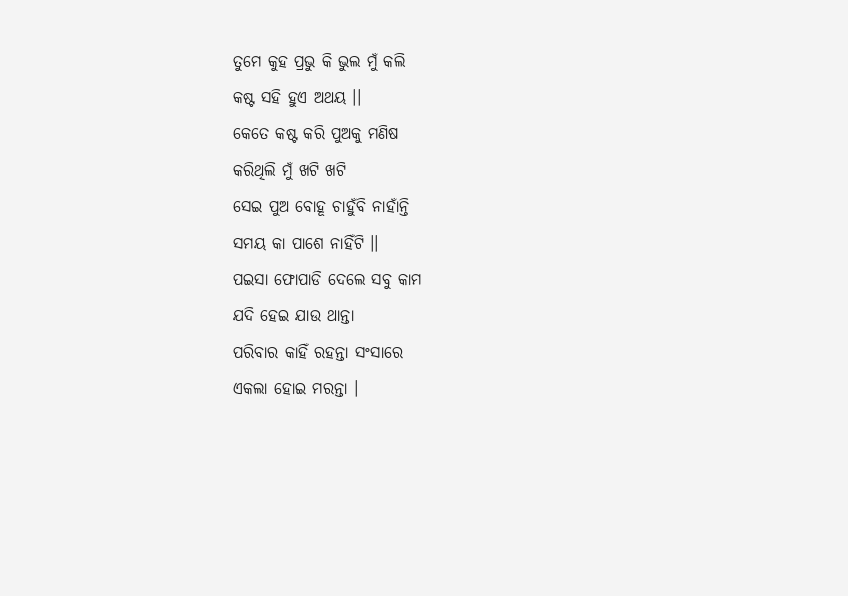ତୁମେ କୁହ ପ୍ରଭୁ କି ଭୁଲ ମୁଁ କଲି
କଷ୍ଟ ସହି ହୁଏ ଅଥୟ ।।
କେତେ କଷ୍ଟ କରି ପୁଅକୁ ମଣିଷ
କରିଥିଲି ମୁଁ ଖଟି ଖଟି
ସେଇ ପୁଅ ବୋହୂ ଚାହୁଁବି ନାହାଁନ୍ତି
ସମୟ କା ପାଶେ ନାହିଁଟି ।।
ପଇସା ଫୋପାଡି ଦେଲେ ସବୁ କାମ
ଯଦି ହେଇ ଯାଉ ଥାନ୍ତା
ପରିବାର କାହିଁ ରହନ୍ତା ସଂସାରେ
ଏକଲା ହୋଇ ମରନ୍ତା ।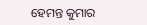ହେମନ୍ତ କୁମାର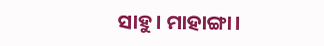ସାହୁ। ମାହାଙ୍ଗା।